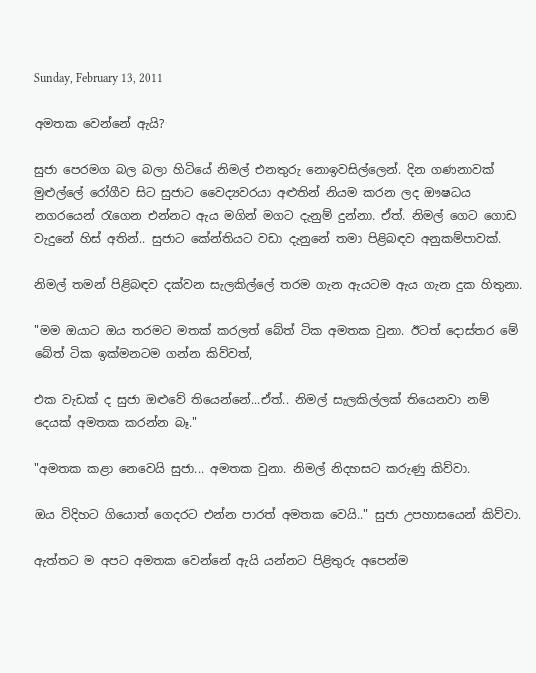Sunday, February 13, 2011

අමතක වෙන්නේ ඇයි?

සුජා පෙරමග බල බලා හිටියේ නිමල් එනතුරු නොඉවසිල්ලෙන්. දින ගණනාවක්‌ මුළුල්ලේ රෝගීව සිට සුජාට වෛද්‍යවරයා අළුතින් නියම කරන ලද ඖෂධය නගරයෙන් රැගෙන එන්නට ඇය මගින් මගට දැනුම් දුන්නා. ඒත්. නිමල් ගෙට ගොඩ වැදුනේ හිස්‌ අතින්.. සුජාට කේන්තියට වඩා දැනුනේ තමා පිළිබඳව අනුකම්පාවක්‌.

නිමල් තමන් පිළිබඳව දක්‌වන සැලකිල්ලේ තරම ගැන ඇයටම ඇය ගැන දුක හිතුනා.

"මම ඔයාට ඔය තරමට මතක්‌ කරලත් බේත් ටික අමතක වුනා. ඊටත් දොස්‌තර මේ බේත් ටික ඉක්‌මනටම ගන්න කිව්වත්,

එක වැඩක්‌ ද සුජා ඔළුවේ තියෙන්නේ...ඒත්.. නිමල් සැලකිල්ලක්‌ තියෙනවා නම් දෙයක්‌ අමතක කරන්න බෑ."

"අමතක කළා නෙවෙයි සුජා... අමතක වුනා. නිමල් නිදහසට කරුණු කිව්වා.

ඔය විදිහට ගියොත් ගෙදරට එන්න පාරත් අමතක වෙයි.." සුජා උපහාසයෙන් කිව්වා.

ඇත්තට ම අපට අමතක වෙන්නේ ඇයි යන්නට පිළිතුරු අපෙන්ම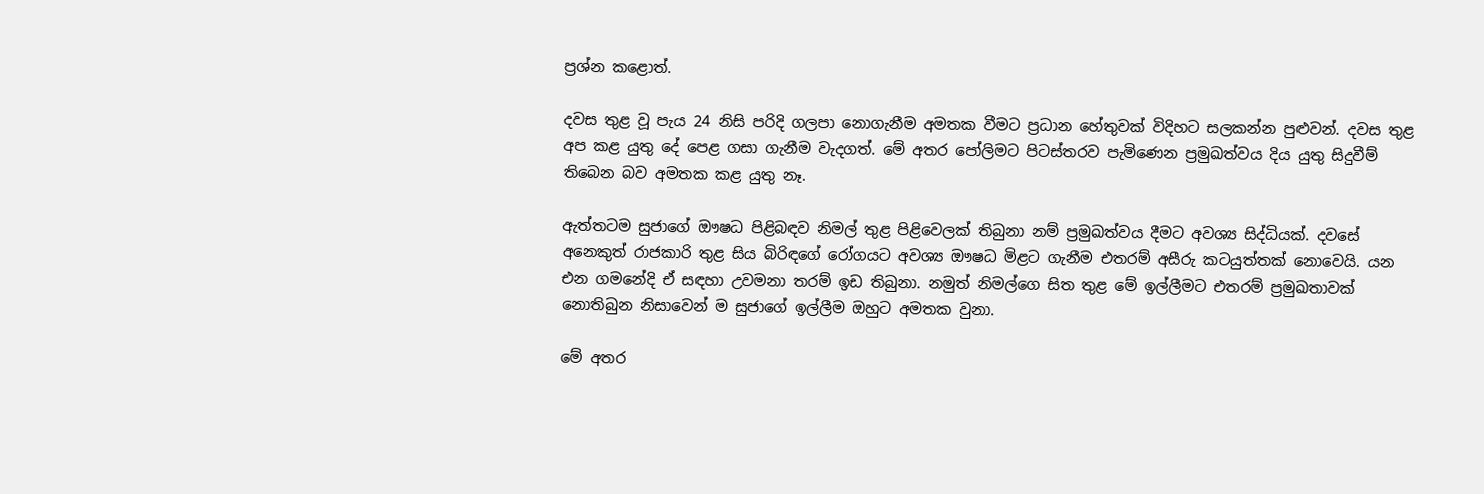ප්‍රශ්න කළොත්.

දවස තුළ වූ පැය 24 නිසි පරිදි ගලපා නොගැනීම අමතක වීමට ප්‍රධාන හේතුවක්‌ විදිහට සලකන්න පුළුවන්. දවස තුළ අප කළ යුතු දේ පෙළ ගසා ගැනීම වැදගත්. මේ අතර පෝලිමට පිටස්‌තරව පැමිණෙන ප්‍රමුඛත්වය දිය යුතු සිදුවීම් තිබෙන බව අමතක කළ යුතු නෑ.

ඇත්තටම සුජාගේ ඖෂධ පිළිබඳව නිමල් තුළ පිළිවෙලක්‌ තිබුනා නම් ප්‍රමුඛත්වය දීමට අවශ්‍ය සිද්ධියක්‌. දවසේ අනෙකුත් රාජකාරි තුළ සිය බිරිඳගේ රෝගයට අවශ්‍ය ඖෂධ මිළට ගැනීම එතරම් අසීරු කටයුත්තක්‌ නොවෙයි. යන එන ගමනේදි ඒ සඳහා උවමනා තරම් ඉඩ තිබුනා. නමුත් නිමල්ගෙ සිත තුළ මේ ඉල්ලීමට එතරම් ප්‍රමුඛතාවක්‌ නොතිබුන නිසාවෙන් ම සුජාගේ ඉල්ලීම ඔහුට අමතක වුනා.

මේ අතර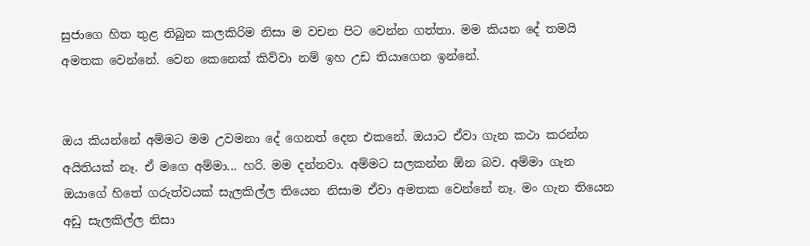සුජාගෙ හිත තුළ තිබුන කලකිරිම නිසා ම වචන පිට වෙන්න ගත්තා. මම කියන දේ තමයි අමතක වෙන්නේ. වෙන කෙනෙක්‌ කිව්වා නම් ඉහ උඩ තියාගෙන ඉන්නේ.


ඔය කියන්නේ අම්මට මම උවමනා දේ ගෙනත් දෙන එකනේ. ඔයාට ඒවා ගැන කථා කරන්න අයිතියක්‌ නෑ. ඒ මගෙ අම්මා... හරි. මම දන්නවා. අම්මට සලකන්න ඕන බව. අම්මා ගැන ඔයාගේ හිතේ ගරුත්වයක්‌ සැලකිල්ල තියෙන නිසාම ඒවා අමතක වෙන්නේ නෑ. මං ගැන තියෙන අඩු සැලකිල්ල නිසා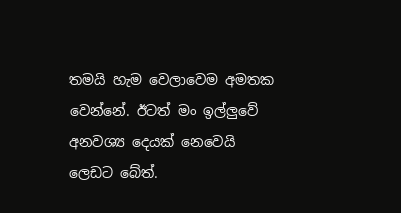තමයි හැම වෙලාවෙම අමතක වෙන්නේ. ඊටත් මං ඉල්ලුවේ අනවශ්‍ය දෙයක්‌ නෙවෙයි ලෙඩට බේත්.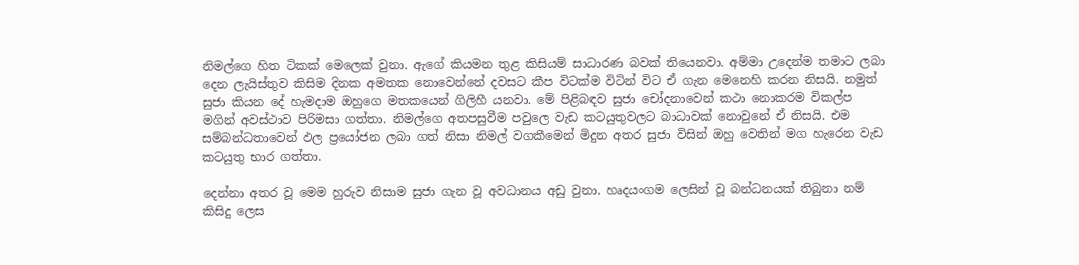නිමල්ගෙ හිත ටිකක්‌ මෙලෙක්‌ වුනා. ඇගේ කියමන තුළ කිසියම් සාධාරණ බවක්‌ තියෙනවා. අම්මා උදෙන්ම තමාට ලබා දෙන ලැයිස්‌තුව කිසිම දිනක අමතක නොවෙන්නේ දවසට කීප විටක්‌ම විටින් විට ඒ ගැන මෙනෙහි කරන නිසයි. නමුත් සුජා කියන දේ හැමදාම ඔහුගෙ මතකයෙන් ගිලිහී යනවා. මේ පිළිබඳව සුජා චෝදනාවෙන් කථා නොකරම විකල්ප මගින් අවස්‌ථාව පිරිමසා ගත්තා. නිමල්ගෙ අතපසුවීම පවුලෙ වැඩ කටයුතුවලට බාධාවක්‌ නොවුනේ ඒ නිසයි. එම සම්බන්ධතාවෙන් ඵල ප්‍රයෝජන ලබා ගත් නිසා නිමල් වගකීමෙන් මිදුන අතර සුජා විසින් ඔහු වෙතින් මග හැරෙන වැඩ කටයුතු භාර ගත්තා.

දෙන්නා අතර වූ මෙම හුරුව නිසාම සුජා ගැන වූ අවධානය අඩු වුනා. හෘදයංගම ලෙසින් වූ බන්ධනයක්‌ තිබුනා නම් කිසිදු ලෙස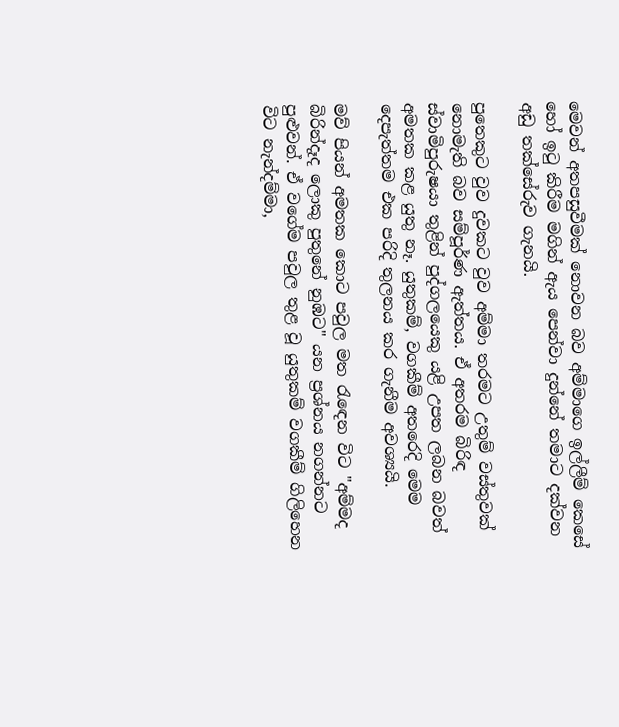මෙවන් අතපසුවීමක්‌ නොවන බව අම්මාගෙ ඉල්ලීම් කෙසේ හෝ ඉටු කිරීම මගින් ඇය පෙන්වා දුන්නේ තමාට දක්‌වන අඩු තක්‌සේරුව ගැනයි.

පුතෙකුට වුව දුවකට වුව අම්මා තරමට උතුම් වස්‌තුවක්‌ නොමැති බව සම්පූර්ණ ඇත්තය. ඒ අතරම බිරිඳ ස්‌වාමිපුරුෂයා තුළින් පුද්ගලයෙකු යළි උපත ලබන බවත් අමතක කළ යුතු නෑ. යුතුකම්, වගකීම් අතරෙදි මෙම දෙපැත්තම එක පරිදි තුලනය කර ගැනීම අවශ්‍යයි.

මව් පියන් අමතක කොට පවුල මත රැඳෙන විට "අම්මද බිරින්දෑද ලොකු පුතුනේ නුඹට" යන ප්‍රශ්නය නගන්නට පුළුවන්. ඒ වගේම පවුල තුළ වූ යුතුකම් වගකීම් ගිලිහෙන විට නැන්දම්මා,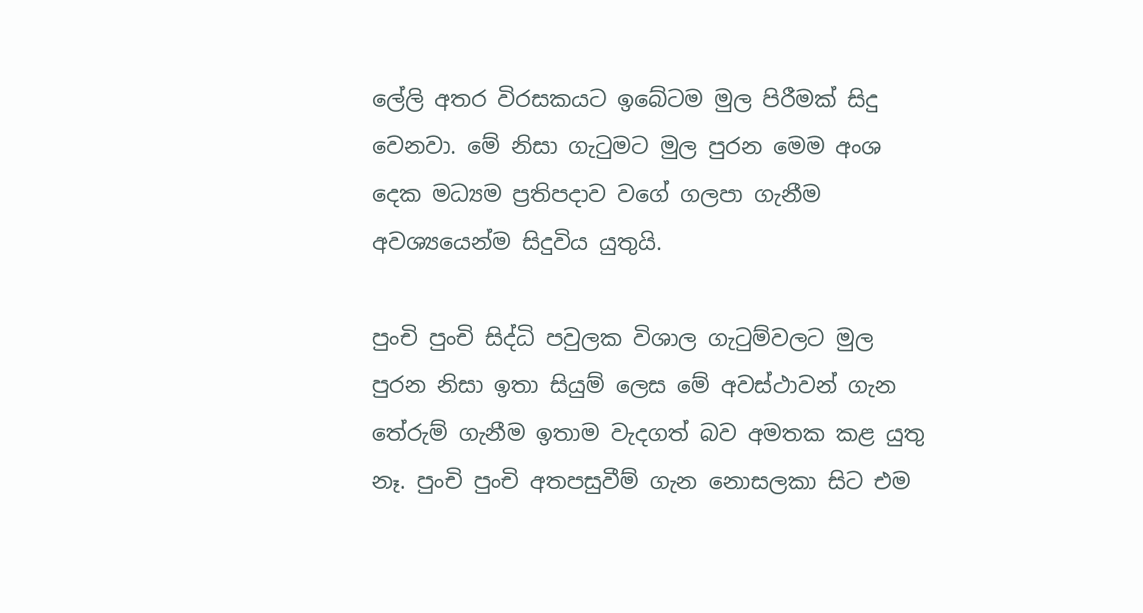ලේලි අතර විරසකයට ඉබේටම මුල පිරීමක්‌ සිදු වෙනවා. මේ නිසා ගැටුමට මුල පුරන මෙම අංශ දෙක මධ්‍යම ප්‍රතිපදාව වගේ ගලපා ගැනීම අවශ්‍යයෙන්ම සිදුවිය යුතුයි.

පුංචි පුංචි සිද්ධි පවුලක විශාල ගැටුම්වලට මුල පුරන නිසා ඉතා සියුම් ලෙස මේ අවස්‌ථාවන් ගැන තේරුම් ගැනීම ඉතාම වැදගත් බව අමතක කළ යුතු නෑ. පුංචි පුංචි අතපසුවීම් ගැන නොසලකා සිට එම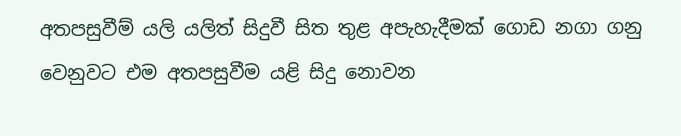අතපසුවීම් යලි යලිත් සිදුවී සිත තුළ අපැහැදීමක්‌ ගොඩ නගා ගනු වෙනුවට එම අතපසුවීම යළි සිදු නොවන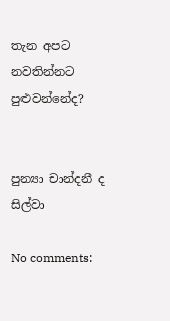තැන අපට නවතින්නට පුළුවන්නේද?


පුන්‍යා චාන්දනී ද සිල්වා

No comments: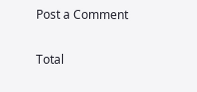Post a Comment

Total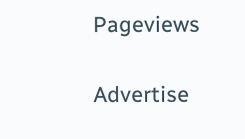Pageviews

Advertise